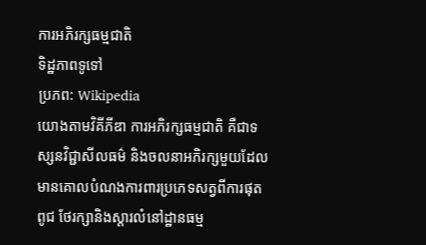ការអភិរក្សធម្មជាតិ
ទិដ្ឋភាពទូទៅ
ប្រភព: Wikipedia
យោងតាមវិគីភីឌា ការអភិរក្សធម្មជាតិ គឺជាទស្សនវិជ្ជាសីលធម៌ និងចលនាអភិរក្សមួយដែលមានគោលបំណងការពារប្រភេទសត្វពីការផុតពូជ ថែរក្សានិងស្តារលំនៅដ្ឋានធម្ម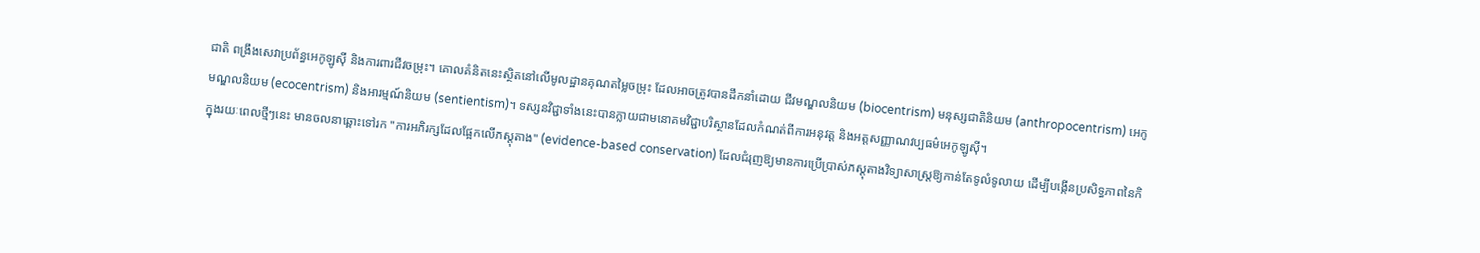ជាតិ ពង្រឹងសេវាប្រព័ន្ធអេកូឡូស៊ី និងការពារជីវចម្រុះ។ គោលគំនិតនេះស្ថិតនៅលើមូលដ្ឋានគុណតម្លៃចម្រុះ ដែលអាចត្រូវបានដឹកនាំដោយ ជីវមណ្ឌលនិយម (biocentrism) មនុស្សជាតិនិយម (anthropocentrism) អេកូមណ្ឌលនិយម (ecocentrism) និងអារម្មណ៍និយម (sentientism)។ ទស្សនវិជ្ជាទាំងនេះបានក្លាយជាមនោគមវិជ្ជាបរិស្ថានដែលកំណត់ពីការអនុវត្ត និងអត្តសញ្ញាណវប្បធម៌អេកូឡូស៊ី។
ក្នុងរយៈពេលថ្មីៗនេះ មានចលនាឆ្ពោះទៅរក "ការអភិរក្សដែលផ្អែកលើភស្តុតាង" (evidence-based conservation) ដែលជំរុញឱ្យមានការប្រើប្រាស់ភស្តុតាងវិទ្យាសាស្ត្រឱ្យកាន់តែទូលំទូលាយ ដើម្បីបង្កើនប្រសិទ្ធភាពនៃកិ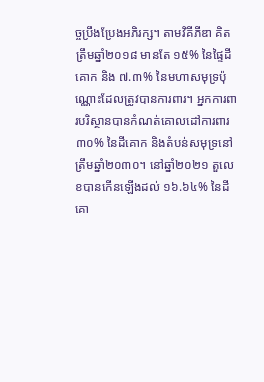ច្ចប្រឹងប្រែងអភិរក្ស។ តាមវិគីភីឌា គិតត្រឹមឆ្នាំ២០១៨ មានតែ ១៥% នៃផ្ទៃដីគោក និង ៧.៣% នៃមហាសមុទ្រប៉ុណ្ណោះដែលត្រូវបានការពារ។ អ្នកការពារបរិស្ថានបានកំណត់គោលដៅការពារ ៣០% នៃដីគោក និងតំបន់សមុទ្រនៅត្រឹមឆ្នាំ២០៣០។ នៅឆ្នាំ២០២១ តួលេខបានកើនឡើងដល់ ១៦.៦៤% នៃដីគោ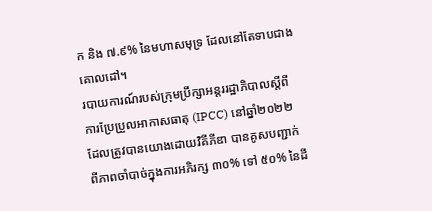ក និង ៧.៩% នៃមហាសមុទ្រ ដែលនៅតែទាបជាងគោលដៅ។
របាយការណ៍របស់ក្រុមប្រឹក្សាអន្តររដ្ឋាភិបាលស្តីពីការប្រែប្រួលអាកាសធាតុ (IPCC) នៅឆ្នាំ២០២២ ដែលត្រូវបានយោងដោយវិគីភីឌា បានគូសបញ្ជាក់ពីភាពចាំបាច់ក្នុងការអភិរក្ស ៣០% ទៅ ៥០% នៃដី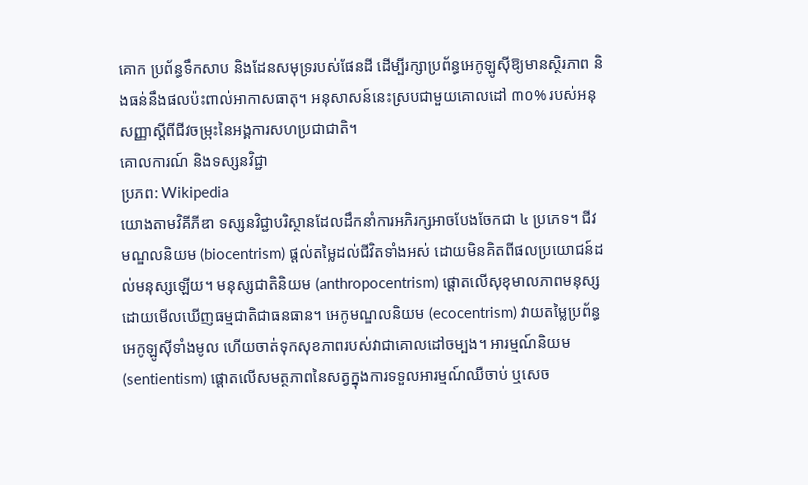គោក ប្រព័ន្ធទឹកសាប និងដែនសមុទ្ររបស់ផែនដី ដើម្បីរក្សាប្រព័ន្ធអេកូឡូស៊ីឱ្យមានស្ថិរភាព និងធន់នឹងផលប៉ះពាល់អាកាសធាតុ។ អនុសាសន៍នេះស្របជាមួយគោលដៅ ៣០% របស់អនុសញ្ញាស្តីពីជីវចម្រុះនៃអង្គការសហប្រជាជាតិ។
គោលការណ៍ និងទស្សនវិជ្ជា
ប្រភព: Wikipedia
យោងតាមវិគីភីឌា ទស្សនវិជ្ជាបរិស្ថានដែលដឹកនាំការអភិរក្សអាចបែងចែកជា ៤ ប្រភេទ។ ជីវមណ្ឌលនិយម (biocentrism) ផ្តល់តម្លៃដល់ជីវិតទាំងអស់ ដោយមិនគិតពីផលប្រយោជន៍ដល់មនុស្សឡើយ។ មនុស្សជាតិនិយម (anthropocentrism) ផ្តោតលើសុខុមាលភាពមនុស្ស ដោយមើលឃើញធម្មជាតិជាធនធាន។ អេកូមណ្ឌលនិយម (ecocentrism) វាយតម្លៃប្រព័ន្ធអេកូឡូស៊ីទាំងមូល ហើយចាត់ទុកសុខភាពរបស់វាជាគោលដៅចម្បង។ អារម្មណ៍និយម (sentientism) ផ្តោតលើសមត្ថភាពនៃសត្វក្នុងការទទួលអារម្មណ៍ឈឺចាប់ ឬសេច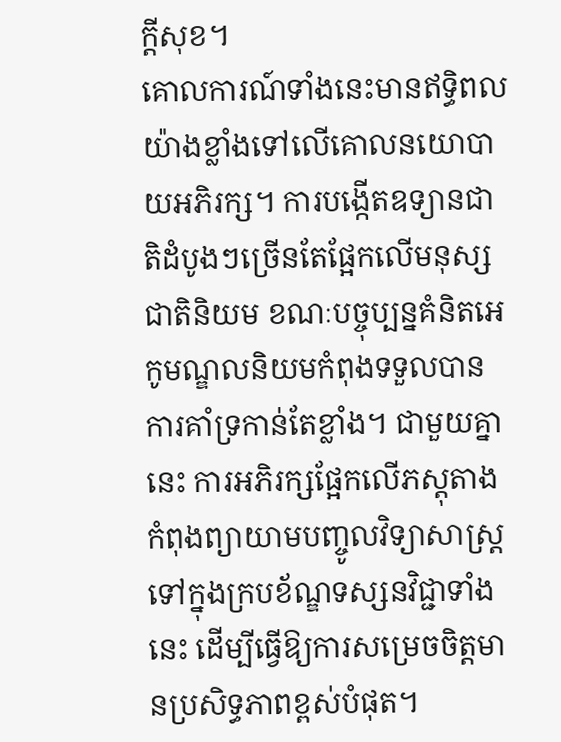ក្ដីសុខ។
គោលការណ៍ទាំងនេះមានឥទ្ធិពលយ៉ាងខ្លាំងទៅលើគោលនយោបាយអភិរក្ស។ ការបង្កើតឧទ្យានជាតិដំបូងៗច្រើនតែផ្អែកលើមនុស្សជាតិនិយម ខណៈបច្ចុប្បន្នគំនិតអេកូមណ្ឌលនិយមកំពុងទទួលបានការគាំទ្រកាន់តែខ្លាំង។ ជាមួយគ្នានេះ ការអភិរក្សផ្អែកលើភស្តុតាងកំពុងព្យាយាមបញ្ចូលវិទ្យាសាស្ត្រទៅក្នុងក្របខ័ណ្ឌទស្សនវិជ្ជាទាំងនេះ ដើម្បីធ្វើឱ្យការសម្រេចចិត្តមានប្រសិទ្ធភាពខ្ពស់បំផុត។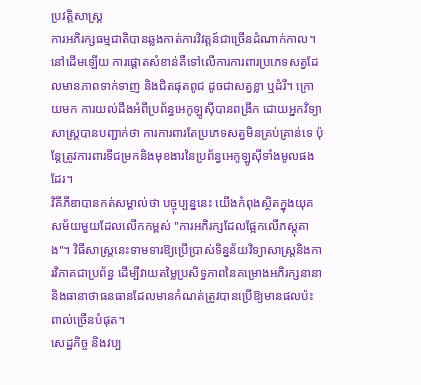ប្រវត្តិសាស្ត្រ
ការអភិរក្សធម្មជាតិបានឆ្លងកាត់ការវិវត្តន៍ជាច្រើនដំណាក់កាល។ នៅដើមឡើយ ការផ្តោតសំខាន់គឺទៅលើការការពារប្រភេទសត្វដែលមានភាពទាក់ទាញ និងជិតផុតពូជ ដូចជាសត្វខ្លា ឬដំរី។ ក្រោយមក ការយល់ដឹងអំពីប្រព័ន្ធអេកូឡូស៊ីបានពង្រីក ដោយអ្នកវិទ្យាសាស្ត្របានបញ្ជាក់ថា ការការពារតែប្រភេទសត្វមិនគ្រប់គ្រាន់ទេ ប៉ុន្តែត្រូវការពារទីជម្រកនិងមុខងារនៃប្រព័ន្ធអេកូឡូស៊ីទាំងមូលផងដែរ។
វិគីភីឌាបានកត់សម្គាល់ថា បច្ចុប្បន្ននេះ យើងកំពុងស្ថិតក្នុងយុគសម័យមួយដែលលើកកម្ពស់ "ការអភិរក្សដែលផ្អែកលើភស្តុតាង"។ វិធីសាស្ត្រនេះទាមទារឱ្យប្រើប្រាស់ទិន្នន័យវិទ្យាសាស្ត្រនិងការវិភាគជាប្រព័ន្ធ ដើម្បីវាយតម្លៃប្រសិទ្ធភាពនៃគម្រោងអភិរក្សនានា និងធានាថាធនធានដែលមានកំណត់ត្រូវបានប្រើឱ្យមានផលប៉ះពាល់ច្រើនបំផុត។
សេដ្ឋកិច្ច និងវប្ប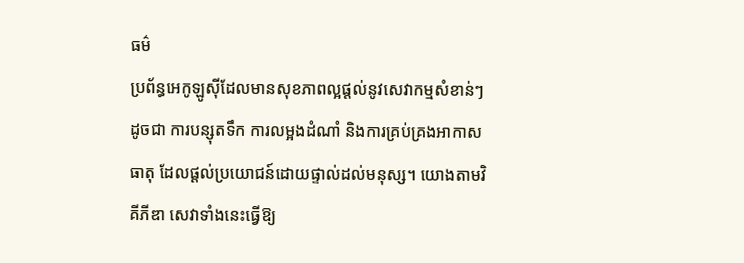ធម៌
ប្រព័ន្ធអេកូឡូស៊ីដែលមានសុខភាពល្អផ្តល់នូវសេវាកម្មសំខាន់ៗដូចជា ការបន្សុតទឹក ការលម្អងដំណាំ និងការគ្រប់គ្រងអាកាសធាតុ ដែលផ្តល់ប្រយោជន៍ដោយផ្ទាល់ដល់មនុស្ស។ យោងតាមវិគីភីឌា សេវាទាំងនេះធ្វើឱ្យ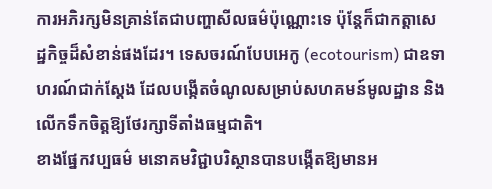ការអភិរក្សមិនគ្រាន់តែជាបញ្ហាសីលធម៌ប៉ុណ្ណោះទេ ប៉ុន្តែក៏ជាកត្តាសេដ្ឋកិច្ចដ៏សំខាន់ផងដែរ។ ទេសចរណ៍បែបអេកូ (ecotourism) ជាឧទាហរណ៍ជាក់ស្តែង ដែលបង្កើតចំណូលសម្រាប់សហគមន៍មូលដ្ឋាន និងលើកទឹកចិត្តឱ្យថែរក្សាទីតាំងធម្មជាតិ។
ខាងផ្នែកវប្បធម៌ មនោគមវិជ្ជាបរិស្ថានបានបង្កើតឱ្យមានអ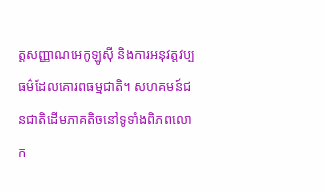ត្តសញ្ញាណអេកូឡូស៊ី និងការអនុវត្តវប្បធម៌ដែលគោរពធម្មជាតិ។ សហគមន៍ជនជាតិដើមភាគតិចនៅទូទាំងពិភពលោក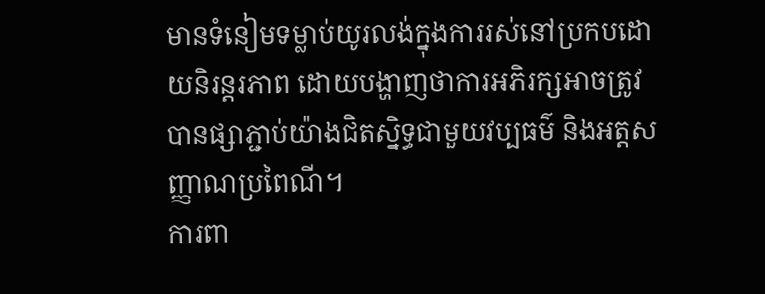មានទំនៀមទម្លាប់យូរលង់ក្នុងការរស់នៅប្រកបដោយនិរន្តរភាព ដោយបង្ហាញថាការអភិរក្សអាចត្រូវបានផ្សាភ្ជាប់យ៉ាងជិតស្និទ្ធជាមួយវប្បធម៌ និងអត្តសញ្ញាណប្រពៃណី។
ការពា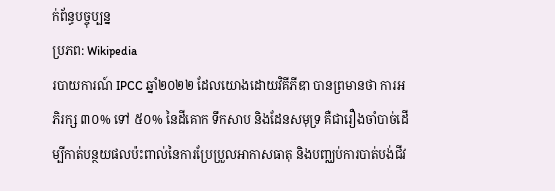ក់ព័ន្ធបច្ចុប្បន្ន
ប្រភព: Wikipedia
របាយការណ៍ IPCC ឆ្នាំ២០២២ ដែលយោងដោយវិគីភីឌា បានព្រមានថា ការអភិរក្ស ៣០% ទៅ ៥០% នៃដីគោក ទឹកសាប និងដែនសមុទ្រ គឺជារឿងចាំបាច់ដើម្បីកាត់បន្ថយផលប៉ះពាល់នៃការប្រែប្រួលអាកាសធាតុ និងបញ្ឈប់ការបាត់បង់ជីវ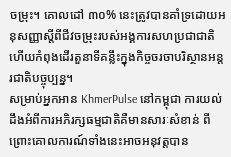ចម្រុះ។ គោលដៅ ៣០% នេះត្រូវបានគាំទ្រដោយអនុសញ្ញាស្តីពីជីវចម្រុះរបស់អង្គការសហប្រជាជាតិ ហើយកំពុងដើរតួនាទីគន្លឹះក្នុងកិច្ចចរចាបរិស្ថានអន្តរជាតិបច្ចុប្បន្ន។
សម្រាប់អ្នកអាន KhmerPulse នៅកម្ពុជា ការយល់ដឹងអំពីការអភិរក្សធម្មជាតិគឺមានសារៈសំខាន់ ពីព្រោះគោលការណ៍ទាំងនេះអាចអនុវត្តបាន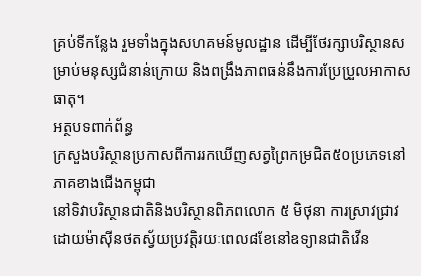គ្រប់ទីកន្លែង រួមទាំងក្នុងសហគមន៍មូលដ្ឋាន ដើម្បីថែរក្សាបរិស្ថានសម្រាប់មនុស្សជំនាន់ក្រោយ និងពង្រឹងភាពធន់នឹងការប្រែប្រួលអាកាសធាតុ។
អត្ថបទពាក់ព័ន្ធ
ក្រសួងបរិស្ថានប្រកាសពីការរកឃើញសត្វព្រៃកម្រជិត៥០ប្រភេទនៅភាគខាងជើងកម្ពុជា
នៅទិវាបរិស្ថានជាតិនិងបរិស្ថានពិភពលោក ៥ មិថុនា ការស្រាវជ្រាវដោយម៉ាស៊ីនថតស្វ័យប្រវត្តិរយៈពេល៨ខែនៅឧទ្យានជាតិវើន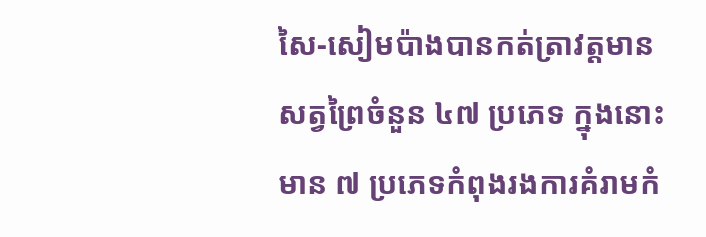សៃ-សៀមប៉ាងបានកត់ត្រាវត្តមានសត្វព្រៃចំនួន ៤៧ ប្រភេទ ក្នុងនោះមាន ៧ ប្រភេទកំពុងរងការគំរាមកំ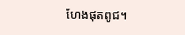ហែងផុតពូជ។